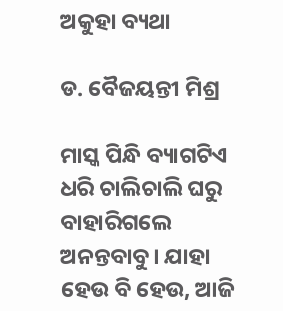ଅକୁହା ବ୍ୟଥା

ଡ. ବୈଜୟନ୍ତୀ ମିଶ୍ର

ମାସ୍କ ପିନ୍ଧି ବ୍ୟାଗଟିଏ ଧରି ଚାଲିଚାଲି ଘରୁ ବାହାରିଗଲେ ଅନନ୍ତବାବୁ। ଯାହା ହେଉ ବି ହେଉ, ଆଜି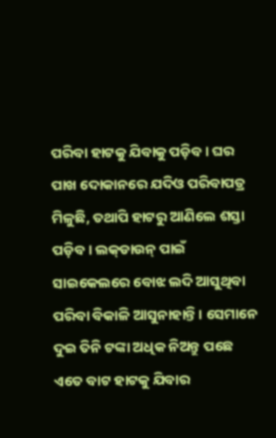ପରିବା ହାଟକୁ ଯିବାକୁ ପଡ଼ିବ। ଘର ପାଖ ଦୋକାନରେ ଯଦିଓ ପରିବାପତ୍ର ମିଳୁଛି, ତଥାପି ହାଟରୁ ଆଣିଲେ ଶସ୍ତା ପଡ଼ିବ। ଲକ୍‌ଡାଉନ୍‌ ପାଇଁ ସାଇକେଲରେ ବୋଝ ଲଦି ଆସୁଥିବା ପରିବା ବିକାଳି ଆସୁନାହାନ୍ତି। ସେମାନେ ଦୁଇ ତିନି ଟଙ୍କା ଅଧିକ ନିଅନ୍ତୁ ପଛେ ଏତେ ବାଟ ହାଟକୁ ଯିବାର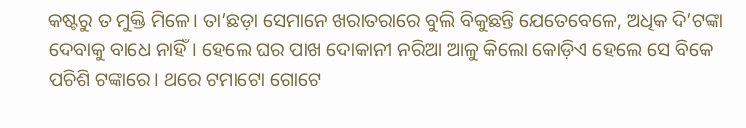କଷ୍ଟରୁ ତ ମୁକ୍ତି ମିଳେ। ତା’ଛଡ଼ା ସେମାନେ ଖରାତରାରେ ବୁଲି ବିକୁଛନ୍ତି ଯେତେବେଳେ, ଅଧିକ ଦି’ଟଙ୍କା ଦେବାକୁ ବାଧେ ନାହିଁ। ହେଲେ ଘର ପାଖ ଦୋକାନୀ ନରିଆ ଆଳୁ କିଲୋ କୋଡ଼ିଏ ହେଲେ ସେ ବିକେ ପଚିଶି ଟଙ୍କାରେ। ଥରେ ଟମାଟୋ ଗୋଟେ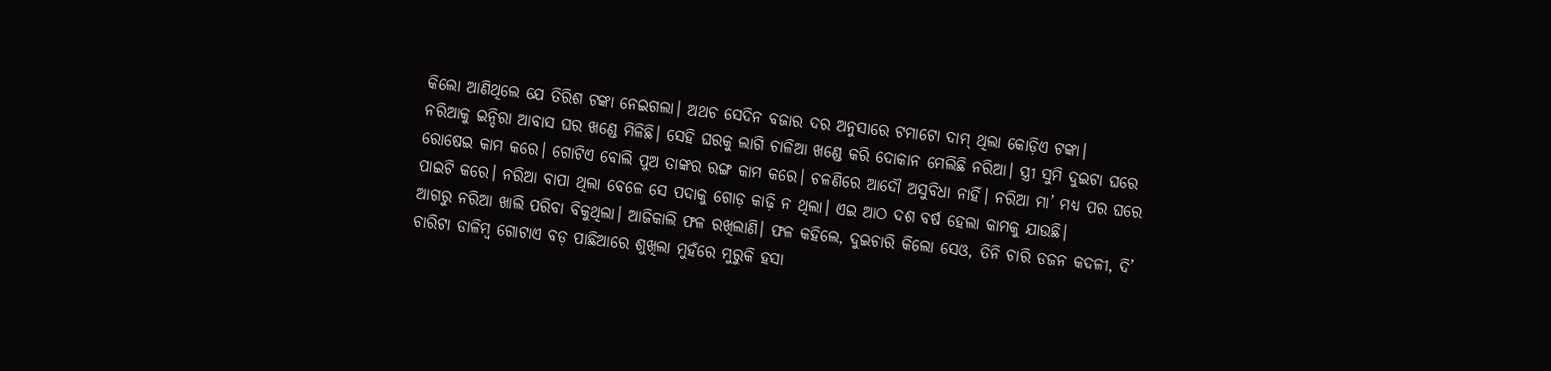କିଲୋ ଆଣିଥିଲେ ଯେ ତିରିଶ ଟଙ୍କା ନେଇଗଲା। ଅଥଚ ସେଦିନ ବଜାର ଦର ଅନୁସାରେ ଟମାଟୋ ଦାମ୍‌ ଥିଲା କୋଡ଼ିଏ ଟଙ୍କା।
ନରିଆକୁ ଇନ୍ଦିରା ଆବାସ ଘର ଖଣ୍ଡେ ମିଳିଛି। ସେହି ଘରକୁ ଲାଗି ଚାଳିଆ ଖଣ୍ଡେ କରି ଦୋକାନ ମେଲିଛି ନରିଆ। ସ୍ତ୍ରୀ ସୁମି ଦୁଇଟା ଘରେ ରୋଷେଇ କାମ କରେ। ଗୋଟିଏ ବୋଲି ପୁଅ ତାଙ୍କର ରଙ୍ଗ କାମ କରେ। ଚଳଣିରେ ଆଦୌ ଅସୁବିଧା ନାହିଁ। ନରିଆ ମା’ ମଧ୍ୟ ପର ଘରେ ପାଇଟି କରେ। ନରିଆ ବାପା ଥିଲା ବେଳେ ସେ ପଦାକୁ ଗୋଡ଼ କାଢ଼ି ନ ଥିଲା। ଏଇ ଆଠ ଦଶ ବର୍ଷ ହେଲା କାମକୁ ଯାଉଛି।
ଆଗରୁ ନରିଆ ଖାଲି ପରିବା ବିକୁଥିଲା। ଆଜିକାଲି ଫଳ ରଖିଲାଣି। ଫଳ କହିଲେ, ଦୁଇଚାରି କିଲୋ ସେଓ, ତିନି ଚାରି ଡଜନ କଦଳୀ, ଦି’ ଚାରିଟା ଡାଳିମ୍ବ ଗୋଟାଏ ବଡ଼ ପାଛିଆରେ ଶୁଖିଲା ମୁହଁରେ ମୁରୁକି ହସା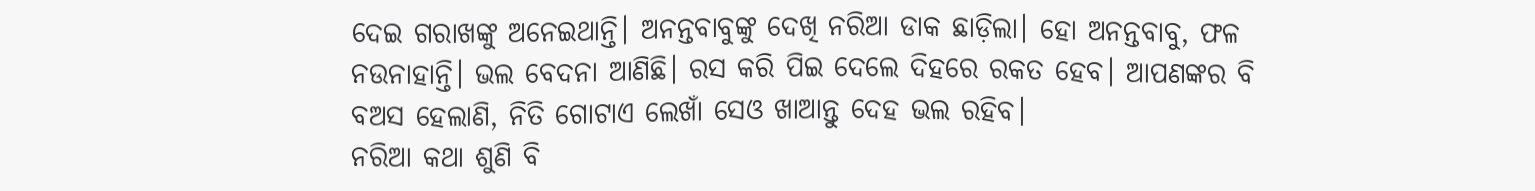ଦେଇ ଗରାଖଙ୍କୁ ଅନେଇଥାନ୍ତି। ଅନନ୍ତବାବୁଙ୍କୁ ଦେଖି ନରିଆ ଡାକ ଛାଡ଼ିଲା। ହୋ ଅନନ୍ତବାବୁ, ଫଳ ନଉନାହାନ୍ତି। ଭଲ ବେଦନା ଆଣିଛି। ରସ କରି ପିଇ ଦେଲେ ଦିହରେ ରକତ ହେବ। ଆପଣଙ୍କର ବି ବଅସ ହେଲାଣି, ନିତି ଗୋଟାଏ ଲେଖାଁ ସେଓ ଖାଆନ୍ତୁ ଦେହ ଭଲ ରହିବ।
ନରିଆ କଥା ଶୁଣି ବି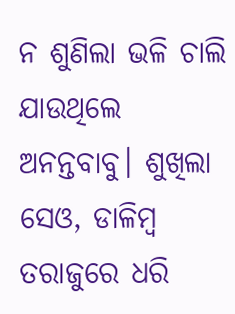ନ ଶୁଣିଲା ଭଳି ଚାଲି ଯାଉଥିଲେ ଅନନ୍ତବାବୁ। ଶୁଖିଲା ସେଓ, ଡାଳିମ୍ବ ତରାଜୁରେ ଧରି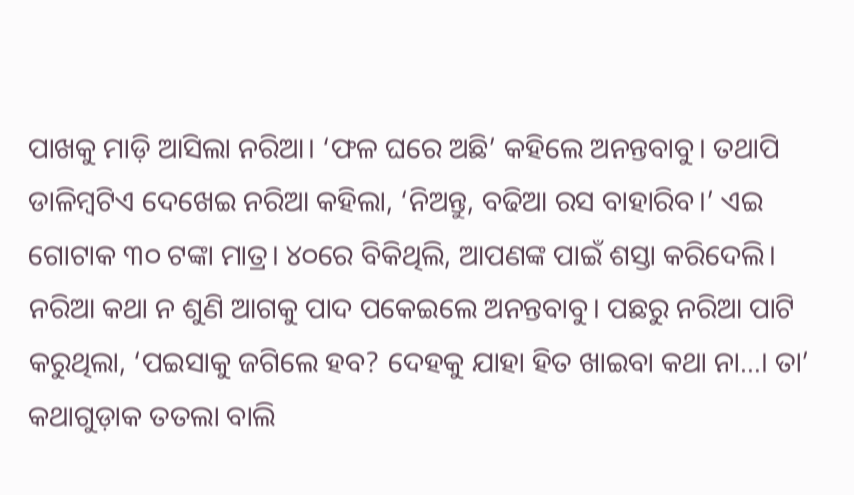ପାଖକୁ ମାଡ଼ି ଆସିଲା ନରିଆ। ‘ଫଳ ଘରେ ଅଛି’ କହିଲେ ଅନନ୍ତବାବୁ। ତଥାପି ଡାଳିମ୍ବଟିଏ ଦେଖେଇ ନରିଆ କହିଲା, ‘ନିଅନ୍ତୁ, ବଢିଆ ରସ ବାହାରିବ।’ ଏଇ ଗୋଟାକ ୩୦ ଟଙ୍କା ମାତ୍ର। ୪୦ରେ ବିକିଥିଲି, ଆପଣଙ୍କ ପାଇଁ ଶସ୍ତା କରିଦେଲି। ନରିଆ କଥା ନ ଶୁଣି ଆଗକୁ ପାଦ ପକେଇଲେ ଅନନ୍ତବାବୁ। ପଛରୁ ନରିଆ ପାଟି କରୁଥିଲା, ‘ପଇସାକୁ ଜଗିଲେ ହବ? ଦେହକୁ ଯାହା ହିତ ଖାଇବା କଥା ନା…। ତା’ କଥାଗୁଡ଼ାକ ତତଲା ବାଲି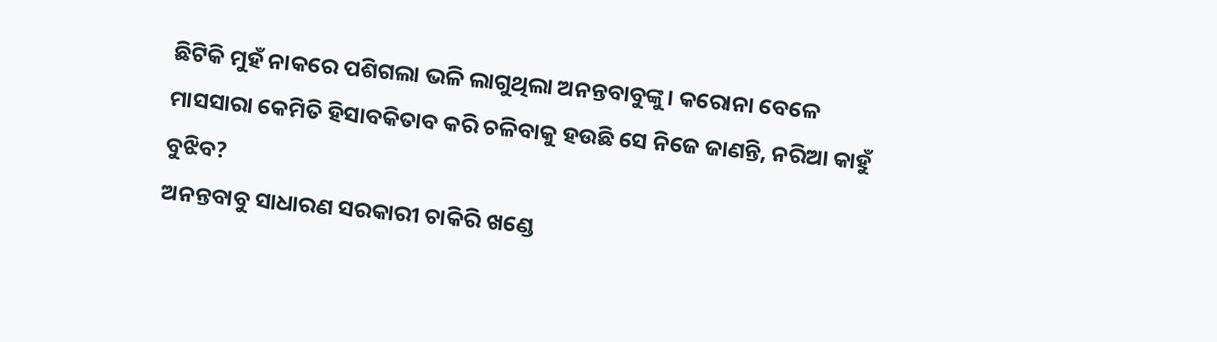ଛିଟିକି ମୁହଁ ନାକରେ ପଶିଗଲା ଭଳି ଲାଗୁଥିଲା ଅନନ୍ତବାବୁଙ୍କୁ। କରୋନା ବେଳେ ମାସସାରା କେମିତି ହିସାବକିତାବ କରି ଚଳିବାକୁ ହଉଛି ସେ ନିଜେ ଜାଣନ୍ତି, ନରିଆ କାହୁଁ ବୁଝିବ?
ଅନନ୍ତବାବୁ ସାଧାରଣ ସରକାରୀ ଚାକିରି ଖଣ୍ଡେ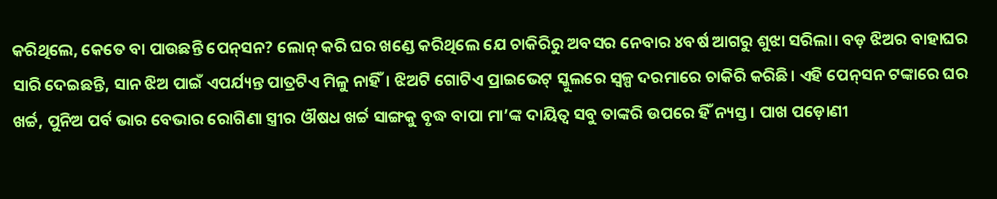କରିଥିଲେ, କେତେ ବା ପାଉଛନ୍ତି ପେନ୍‌ସନ? ଲୋନ୍‌ କରି ଘର ଖଣ୍ଡେ କରିଥିଲେ ଯେ ଚାକିରିରୁ ଅବସର ନେବାର ୪ବର୍ଷ ଆଗରୁ ଶୁଝା ସରିଲା। ବଡ଼ ଝିଅର ବାହାଘର ସାରି ଦେଇଛନ୍ତି, ସାନ ଝିଅ ପାଇଁ ଏପର୍ଯ୍ୟନ୍ତ ପାତ୍ରଟିଏ ମିଳୁ ନାହିଁ। ଝିଅଟି ଗୋଟିଏ ପ୍ରାଇଭେଟ୍‌ ସ୍କୁଲରେ ସ୍ବଳ୍ପ ଦରମାରେ ଚାକିରି କରିଛି। ଏହି ପେନ୍‌ସନ ଟଙ୍କାରେ ଘର ଖର୍ଚ୍ଚ, ପୁନିଅ ପର୍ବ ଭାର ବେଭାର ରୋଗିଣା ସ୍ତ୍ରୀର ଔଷଧ ଖର୍ଚ୍ଚ ସାଙ୍ଗକୁ ବୃଦ୍ଧ ବାପା ମା’ଙ୍କ ଦାୟିତ୍ୱ ସବୁ ତାଙ୍କରି ଉପରେ ହିଁ ନ୍ୟସ୍ତ। ପାଖ ପଡ଼ୋଣୀ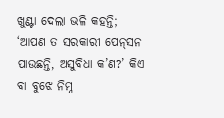ଖୁଣ୍ଟା ଦେଲା ଭଳି କହନ୍ତି; ‘ଆପଣ ତ ସରକାରୀ ପେନ୍‌ସନ ପାଉଛନ୍ତି, ଅସୁବିଧା କ’ଣ?’ କିଏ ବା ବୁଝେ ନିମ୍ନ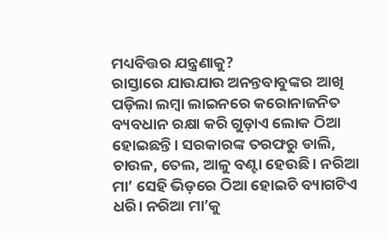ମଧ୍ୟବିତ୍ତର ଯନ୍ତ୍ରଣାକୁ?
ରାସ୍ତାରେ ଯାଉଯାଉ ଅନନ୍ତବାବୁଙ୍କର ଆଖି ପଡ଼ିଲା ଲମ୍ବା ଲାଇନରେ କରୋନାଜନିତ ବ୍ୟବଧାନ ରକ୍ଷା କରି ଗୁଡ଼ାଏ ଲୋକ ଠିଆ ହୋଇଛନ୍ତି। ସରକାରଙ୍କ ତରଫରୁ ଡାଲି, ଚାଉଳ, ତେଲ, ଆଳୁ ବଣ୍ଟା ହେଉଛି। ନରିଆ ମା’ ସେହି ଭିଡ଼ରେ ଠିଆ ହୋଇଚି ବ୍ୟାଗଟିଏ ଧରି। ନରିଆ ମା’କୁ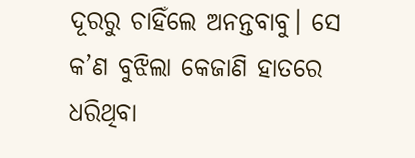ଦୂରରୁ ଚାହିଁଲେ ଅନନ୍ତବାବୁ। ସେ କ’ଣ ବୁଝିଲା କେଜାଣି ହାତରେ ଧରିଥିବା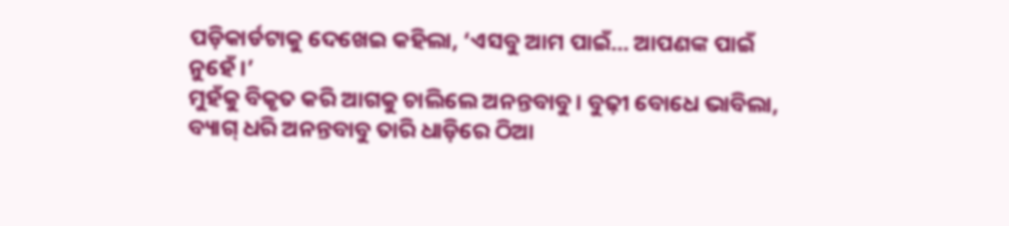ପଡ଼ିକାର୍ଡଟାକୁ ଦେଖେଇ କହିଲା, ‘ଏସବୁ ଆମ ପାଇଁ… ଆପଣଙ୍କ ପାଇଁ ନୁହେଁ।’
ମୁହଁକୁ ବିକୃତ କରି ଆଗକୁ ଚାଲିଲେ ଅନନ୍ତବାବୁ। ବୁଢ଼ୀ ବୋଧେ ଭାବିଲା, ବ୍ୟାଗ୍‌ ଧରି ଅନନ୍ତବାବୁ ତାରି ଧାଡ଼ିରେ ଠିଆ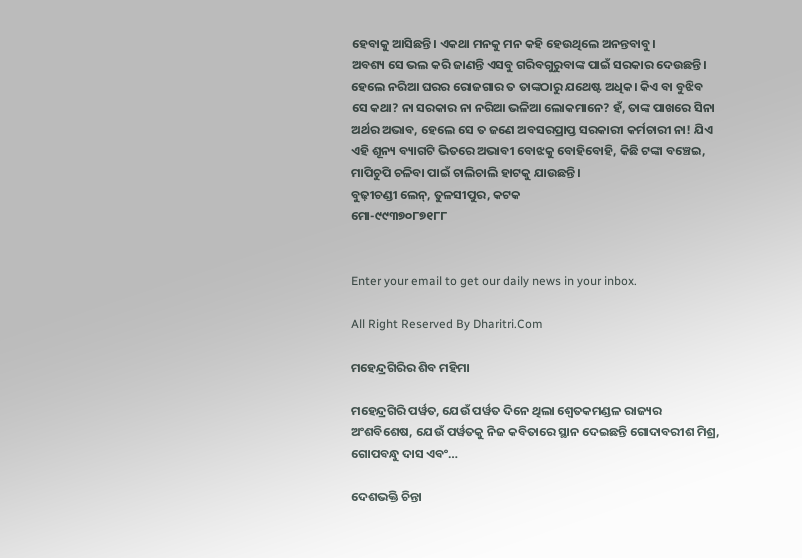ହେବାକୁ ଆସିଛନ୍ତି। ଏକଥା ମନକୁ ମନ କହି ହେଉଥିଲେ ଅନନ୍ତବାବୁ।
ଅବଶ୍ୟ ସେ ଭଲ କରି ଜାଣନ୍ତି ଏସବୁ ଗରିବଗୁରୁବାଙ୍କ ପାଇଁ ସରକାର ଦେଉଛନ୍ତି। ହେଲେ ନରିଆ ଘରର ରୋଜଗାର ତ ତାଙ୍କଠାରୁ ଯଥେଷ୍ଟ ଅଧିକ। କିଏ ବା ବୁଝିବ ସେ କଥା? ନା ସରକାର ନା ନରିଆ ଭଳିଆ ଲୋକମାନେ? ହଁ, ତାଙ୍କ ପାଖରେ ସିନା ଅର୍ଥର ଅଭାବ, ହେଲେ ସେ ତ ଜଣେ ଅବସରପ୍ରାପ୍ତ ସରକାରୀ କର୍ମଚାରୀ ନା! ଯିଏ ଏହି ଶୂନ୍ୟ ବ୍ୟାଗଟି ଭିତରେ ଅଭାବୀ ବୋଝକୁ ବୋହିବୋହି, କିଛି ଟଙ୍କା ବଞ୍ଚେଇ, ମାପିଚୁପି ଚଳିବା ପାଇଁ ଚାଲିଚାଲି ହାଟକୁ ଯାଉଛନ୍ତି।
ବୁଢ଼ୀଚଣ୍ଡୀ ଲେନ୍‌, ତୁଳସୀପୁର, କଟକ
ମୋ-୯୯୩୭୦୮୭୧୮୮


Enter your email to get our daily news in your inbox.

All Right Reserved By Dharitri.Com

ମହେନ୍ଦ୍ରଗିରିର ଶିବ ମହିମା

ମହେନ୍ଦ୍ରଗିରି ପର୍ୱତ, ଯେଉଁ ପର୍ୱତ ଦିନେ ଥିଲା ଶ୍ୱେତକମଣ୍ଡଳ ରାଜ୍ୟର ଅଂଶବିଶେଷ, ଯେଉଁ ପର୍ୱତକୁ ନିଜ କବିତାରେ ସ୍ଥାନ ଦେଇଛନ୍ତି ଗୋଦାବରୀଶ ମିଶ୍ର, ଗୋପବନ୍ଧୁ ଦାସ ଏବଂ…

ଦେଶଭକ୍ତି ଚିନ୍ତା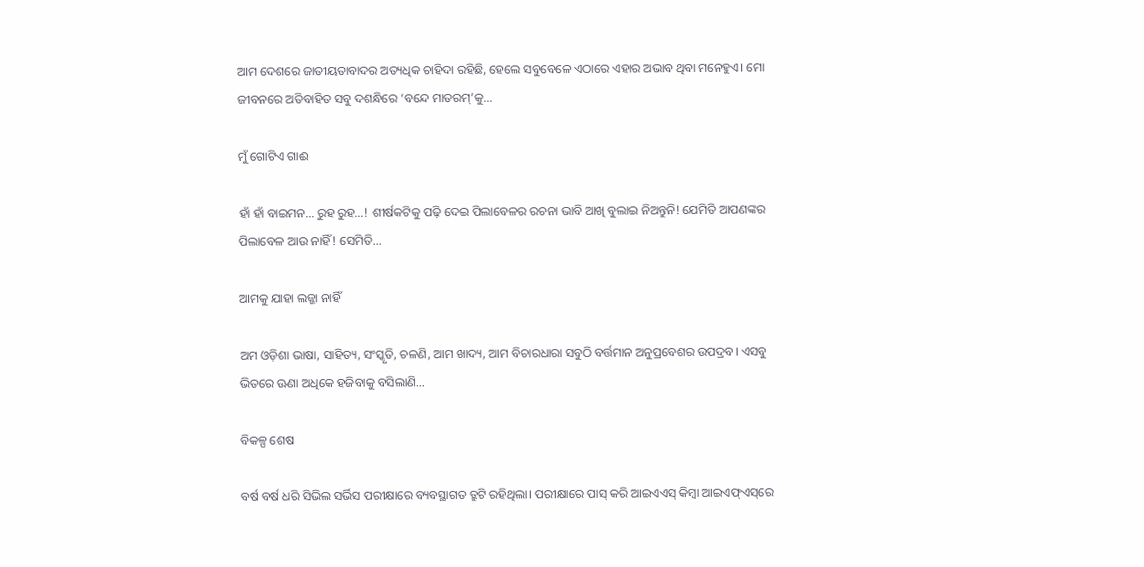ଆମ ଦେଶରେ ଜାତୀୟତାବାଦର ଅତ୍ୟଧିକ ଚାହିଦା ରହିଛି, ହେଲେ ସବୁବେଳେ ଏଠାରେ ଏହାର ଅଭାବ ଥିବା ମନେହୁଏ। ମୋ ଜୀବନରେ ଅତିବାହିତ ସବୁ ଦଶନ୍ଧିରେ ‘ବନ୍ଦେ ମାତରମ୍‌’କୁ…

ମୁଁ ଗୋଟିଏ ଗାଈ

ହାଁ ହାଁ ବାଇମନ… ରୁହ ରୁହ…! ଶୀର୍ଷକଟିକୁ ପଢ଼ି ଦେଇ ପିଲାବେଳର ରଚନା ଭାବି ଆଖି ବୁଲାଇ ନିଅନ୍ତୁନି! ଯେମିତି ଆପଣଙ୍କର ପିଲାବେଳ ଆଉ ନାହିଁ! ସେମିତି…

ଆମକୁ ଯାହା ଲଜ୍ଜା ନାହିଁ

ଅମ ଓଡ଼ିଶା ଭାଷା, ସାହିତ୍ୟ, ସଂସ୍କୃତି, ଚଳଣି, ଆମ ଖାଦ୍ୟ, ଆମ ବିଚାରଧାରା ସବୁଠି ବର୍ତ୍ତମାନ ଅନୁପ୍ରବେଶର ଉପଦ୍ରବ। ଏସବୁ ଭିତରେ ଊଣା ଅଧିକେ ହଜିବାକୁ ବସିଲାଣି…

ବିକଳ୍ପ ଶେଷ

ବର୍ଷ ବର୍ଷ ଧରି ସିଭିଲ ସର୍ଭିସ ପରୀକ୍ଷାରେ ବ୍ୟବସ୍ଥାଗତ ତ୍ରୁଟି ରହିଥିଲା। ପରୀକ୍ଷାରେ ପାସ୍‌ କରି ଆଇଏଏସ୍‌ କିମ୍ବା ଆଇଏଫ୍‌ଏସ୍‌ରେ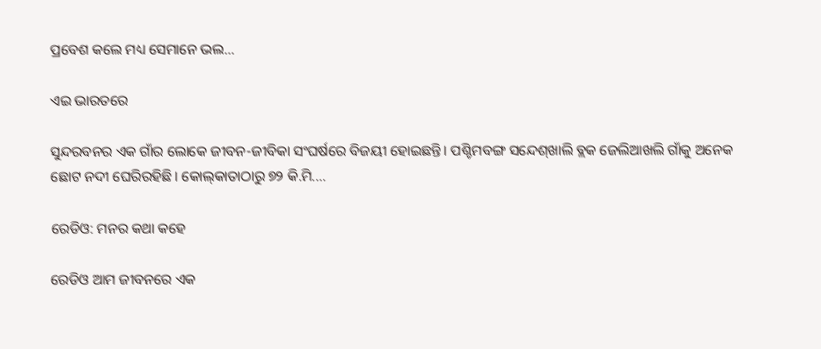ପ୍ରବେଶ କଲେ ମଧ୍ୟ ସେମାନେ ଭଲ…

ଏଇ ଭାରତରେ

ସୁନ୍ଦରବନର ଏକ ଗାଁର ଲୋକେ ଜୀବନ-ଜୀବିକା ସଂଘର୍ଷରେ ବିଜୟୀ ହୋଇଛନ୍ତି। ପଶ୍ଚିମବଙ୍ଗ ସନ୍ଦେଶ୍‌ଖାଲି ବ୍ଲକ ଜେଲିଆଖଲି ଗାଁକୁ ଅନେକ ଛୋଟ ନଦୀ ଘେରିରହିଛି। କୋଲ୍‌କାତାଠାରୁ ୭୨ କି.ମି.…

ରେଡିଓ: ମନର କଥା କହେ

ରେଡିଓ ଆମ ଜୀବନରେ ଏକ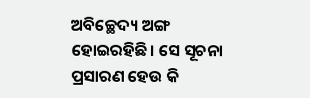ଅବିଚ୍ଛେଦ୍ୟ ଅଙ୍ଗ ହୋଇରହିଛି। ସେ ସୂଚନା ପ୍ରସାରଣ ହେଉ କି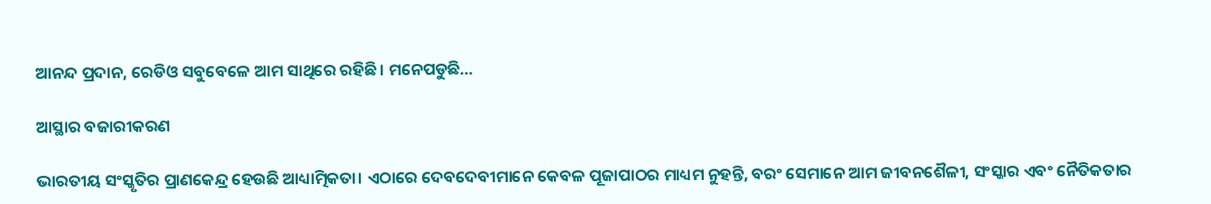ଆନନ୍ଦ ପ୍ରଦାନ, ରେଡିଓ ସବୁବେଳେ ଆମ ସାଥିରେ ରହିଛି। ମନେପଡୁଛି…

ଆସ୍ଥାର ବଜାରୀକରଣ

ଭାରତୀୟ ସଂସ୍କୃତିର ପ୍ରାଣକେନ୍ଦ୍ର ହେଉଛି ଆଧ୍ୟାତ୍ମିକତା। ଏଠାରେ ଦେବଦେବୀମାନେ କେବଳ ପୂଜାପାଠର ମାଧ୍ୟମ ନୁହନ୍ତି, ବରଂ ସେମାନେ ଆମ ଜୀବନଶୈଳୀ, ସଂସ୍କାର ଏବଂ ନୈତିକତାର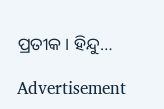ପ୍ରତୀକ। ହିନ୍ଦୁ…

Advertisement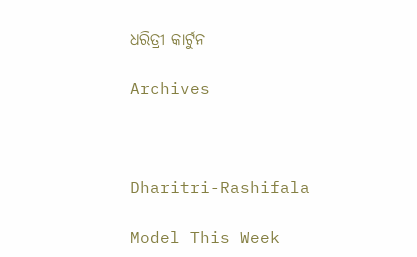ଧରିତ୍ରୀ କାର୍ଟୁନ

Archives



Dharitri-Rashifala

Model This Week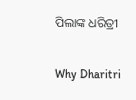ପିଲାଙ୍କ ଧରିତ୍ରୀ

Why Dharitri